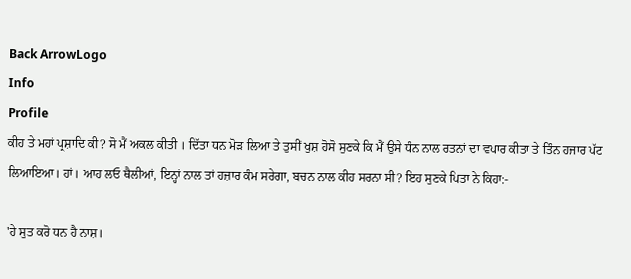Back ArrowLogo
Info
Profile
ਕੀਹ ਤੇ ਮਹਾਂ ਪ੍ਰਸ਼ਾਦਿ ਕੀ? ਸੋ ਮੈਂ ਅਕਲ ਕੀਤੀ । ਦਿੱਤਾ ਧਨ ਮੋੜ ਲਿਆ ਤੇ ਤੁਸੀਂ ਖੁਸ਼ ਹੋਸੋ ਸੁਣਕੇ ਕਿ ਮੈਂ ਉਸੇ ਧੰਨ ਨਾਲ ਰਤਨਾਂ ਦਾ ਵਪਾਰ ਕੀਤਾ ਤੇ ਤਿੰਨ ਹਜਾਰ ਪੱਟ ਲਿਆਇਆ। ਹਾਂ। ਆਹ ਲਓ ਥੈਲੀਆਂ, ਇਨ੍ਹਾਂ ਨਾਲ ਤਾਂ ਹਜ਼ਾਰ ਕੰਮ ਸਰੇਗਾ, ਬਚਨ ਨਾਲ ਕੀਹ ਸਰਨਾ ਸੀ? ਇਹ ਸੁਣਕੇ ਪਿਤਾ ਨੇ ਕਿਹਾ:-

'ਹੇ ਸੁਤ ਕਰੋ ਧਨ ਹੈ ਨਾਸ਼।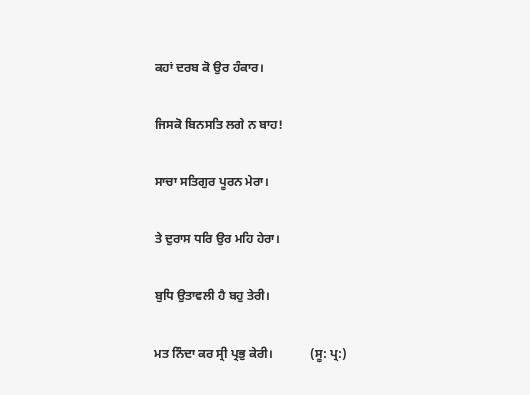ਕਹਾਂ ਦਰਬ ਕੋ ਉਰ ਹੰਕਾਰ।

ਜਿਸਕੋ ਬਿਨਸਤਿ ਲਗੇ ਨ ਬਾਹ!

ਸਾਚਾ ਸਤਿਗੁਰ ਪੂਰਨ ਮੇਰਾ।

ਤੇ ਦੁਰਾਸ ਧਰਿ ਉਰ ਮਹਿ ਹੇਰਾ।

ਬੁਧਿ ਉਤਾਵਲੀ ਹੈ ਬਹੁ ਤੇਰੀ।

ਮਤ ਨਿੰਦਾ ਕਰ ਸ੍ਰੀ ਪ੍ਰਭੁ ਕੇਰੀ।            (ਸੂ: ਪ੍ਰ:)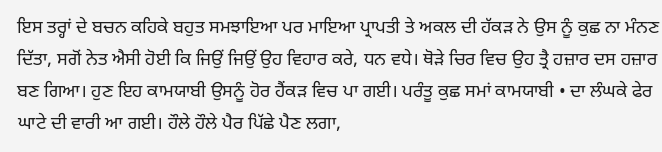ਇਸ ਤਰ੍ਹਾਂ ਦੇ ਬਚਨ ਕਹਿਕੇ ਬਹੁਤ ਸਮਝਾਇਆ ਪਰ ਮਾਇਆ ਪ੍ਰਾਪਤੀ ਤੇ ਅਕਲ ਦੀ ਹੱਕੜ ਨੇ ਉਸ ਨੂੰ ਕੁਛ ਨਾ ਮੰਨਣ ਦਿੱਤਾ, ਸਗੋਂ ਨੇਤ ਐਸੀ ਹੋਈ ਕਿ ਜਿਉਂ ਜਿਉਂ ਉਹ ਵਿਹਾਰ ਕਰੇ, ਧਨ ਵਧੇ। ਥੋੜੇ ਚਿਰ ਵਿਚ ਉਹ ਤ੍ਰੈ ਹਜ਼ਾਰ ਦਸ ਹਜ਼ਾਰ ਬਣ ਗਿਆ। ਹੁਣ ਇਹ ਕਾਮਯਾਬੀ ਉਸਨੂੰ ਹੋਰ ਹੈਂਕੜ ਵਿਚ ਪਾ ਗਈ। ਪਰੰਤੂ ਕੁਛ ਸਮਾਂ ਕਾਮਯਾਬੀ • ਦਾ ਲੰਘਕੇ ਫੇਰ ਘਾਟੇ ਦੀ ਵਾਰੀ ਆ ਗਈ। ਹੌਲੇ ਹੌਲੇ ਪੈਰ ਪਿੱਛੇ ਪੈਣ ਲਗਾ,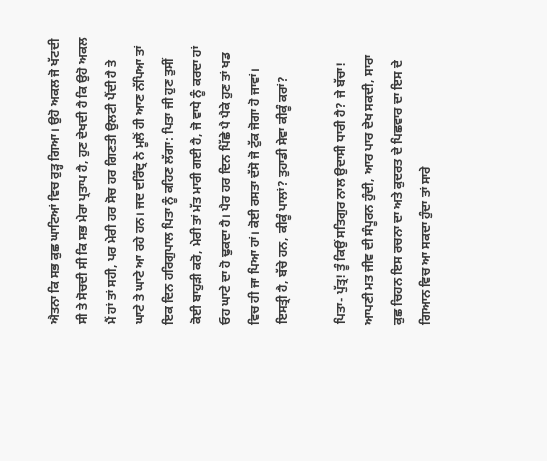ਐਤਨਾ ਕਿ ਸਭ ਕੁਛ ਘਾਟਿਆਂ ਵਿਚ ਰੁੜ੍ਹ ਗਿਆ। ਉਹੋ ਅਕਲ ਜੋ ਖੱਟਦੀ ਸੀ ਤੇ ਸੋਚਦੀ ਸੀ ਕਿ ਸਭ ਮੇਰਾ ਪ੍ਰਤਾਪ ਹੈ, ਹੁਣ ਦੇਖਦੀ ਹੈ ਕਿ ਉਹੋ ਅਕਲ ਮੈਂ ਹਾਂ ਤਾਂ ਸਹੀ, ਪਰ ਮੇਰੀ ਹਰ ਸੋਚ ਹਰ ਗਿਣਤੀ ਉਲਟੀ ਪੈਂਦੀ ਹੈ ਤੇ ਘਾਟੇ ਤੇ ਘਾਟੇ ਆ ਰਹੇ ਹਨ। ਜਦ ਦਰਿੰਦ੍ਰ ਨੇ ਮੂਲੋਂ ਹੀ ਆਣ ਨੱਪਿਆ ਤਾਂ ਇਕ ਦਿਨ ਹਰਿਗੁਪਾਲ ਪਿਤਾ ਨੂੰ ਕਹਿਣ ਲੱਗਾ: ਪਿਤਾ ਜੀ ਹੁਣ ਤੁਸੀਂ ਕੋਈ ਬਾਹੁੜੀ ਕਰੋ, ਮੇਰੀ ਤਾਂ ਮੱਤ ਮਾਰੀ ਗਈ ਹੈ, ਜੋ ਵਾਧੇ ਨੂੰ ਕਰਦਾ ਹਾਂ ਓਹ ਘਾਟੇ ਦਾ ਹੋ ਢੁਕਦਾ ਹੈ। ਪੈਰ ਹਰ ਦਿਨ ਪਿੱਛੇ ਪੈ ਪੈਕੇ ਹੁਣ ਤਾਂ ਖਡ ਵਿਚ ਹੀ ਜਾ ਪਿਆ ਹਾਂ। ਕੋਈ ਰਸਤਾ ਦੱਸੋ ਜੋ ਟੁੱਕ ਜੋਗਾ ਹੋ ਜਾਵਾਂ। ਇਸਤ੍ਰੀ ਹੈ, ਬੱਚੇ ਹਨ, ਕੀਕੂੰ ਪਾਲਾਂ? ਤੁਹਾਡੀ ਸੇਵਾ ਕੀਕੂੰ ਕਰਾਂ?

ਪਿਤਾ- ਪੁੱਤ੍ਰ! ਤੂੰ ਕਿਉਂ ਸਤਿਗੁਰ ਨਾਲ ਉਦਾਸੀ ਧਾਰੀ ਹੈ? ਜੇ ਬੱਚਾ! ਆਪਣੀ ਮਤ ਜੀਵ ਦੀ ਸੰਪੂਰਨ ਹੁੰਦੀ, ਆਰ ਪਾਰ ਦੇਖ ਸਕਦੀ, ਸਾਰਾ ਕੁਛ ਚਿਹਨ ਇਸ ਰਚਨਾ ਦਾ ਅਤੇ ਕੁਦਰਤ ਦੇ ਪਿਛਵਾਰ ਦਾ ਇਸ ਦੇ ਗਿਆਨ ਵਿਚ ਆ ਸਕਦਾ ਹੁੰਦਾ ਤਾਂ ਸਾਰੇ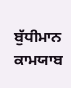ਬੁੱਧੀਮਾਨ ਕਾਮਯਾਬ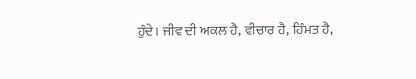ਹੁੰਦੇ। ਜੀਵ ਦੀ ਅਕਲ ਹੈ, ਵੀਚਾਰ ਹੈ, ਹਿੰਮਤ ਹੈ,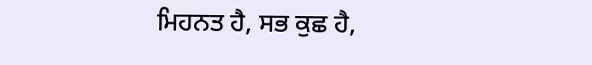ਮਿਹਨਤ ਹੈ, ਸਭ ਕੁਛ ਹੈ,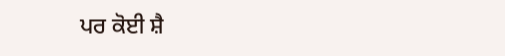ਪਰ ਕੋਈ ਸ਼ੈ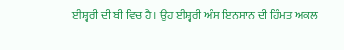ਈਸ਼੍ਵਰੀ ਦੀ ਬੀ ਵਿਚ ਹੈ। ਉਹ ਈਸ਼੍ਵਰੀ ਅੰਸ ਇਨਸਾਨ ਦੀ ਹਿੰਮਤ ਅਕਲ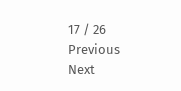17 / 26
Previous
Next